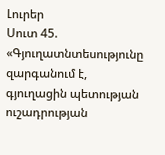Լուրեր
Սուտ 45. «Գյուղատնտեսությունը զարգանում է, գյուղացին պետության ուշադրության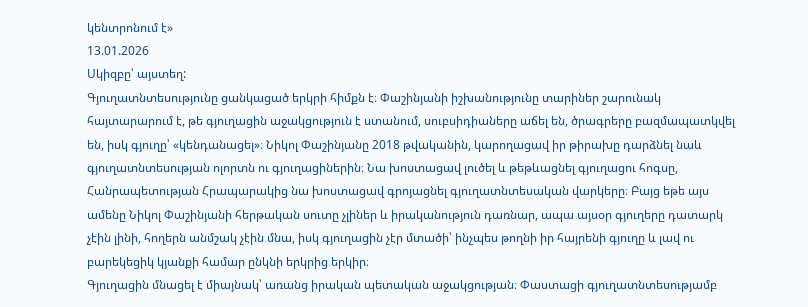կենտրոնում է»
13.01.2026
Սկիզբը՝ այստեղ:
Գյուղատնտեսությունը ցանկացած երկրի հիմքն է։ Փաշինյանի իշխանությունը տարիներ շարունակ հայտարարում է, թե գյուղացին աջակցություն է ստանում, սուբսիդիաները աճել են, ծրագրերը բազմապատկվել են, իսկ գյուղը՝ «կենդանացել»։ Նիկոլ Փաշինյանը 2018 թվականին, կարողացավ իր թիրախը դարձնել նաև գյուղատնտեսության ոլորտն ու գյուղացիներին։ Նա խոստացավ լուծել և թեթևացնել գյուղացու հոգսը, Հանրապետության Հրապարակից նա խոստացավ գրոյացնել գյուղատնտեսական վարկերը։ Բայց եթե այս ամենը Նիկոլ Փաշինյանի հերթական սուտը չլիներ և իրականություն դառնար, ապա այսօր գյուղերը դատարկ չէին լինի, հողերն անմշակ չէին մնա, իսկ գյուղացին չէր մտածի՝ ինչպես թողնի իր հայրենի գյուղը և լավ ու բարեկեցիկ կյանքի համար ընկնի երկրից երկիր։
Գյուղացին մնացել է միայնակ՝ առանց իրական պետական աջակցության։ Փաստացի գյուղատնտեսությամբ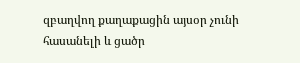զբաղվող քաղաքացին այսօր չունի հասանելի և ցածր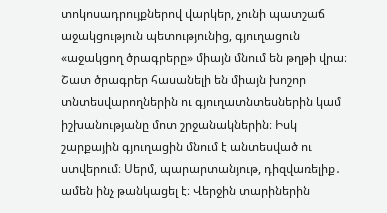տոկոսադրույքներով վարկեր, չունի պատշաճ աջակցություն պետությունից, գյուղացուն «աջակցող ծրագրերը» միայն մնում են թղթի վրա։ Շատ ծրագրեր հասանելի են միայն խոշոր տնտեսվարողներին ու գյուղատնտեսներին կամ իշխանությանը մոտ շրջանակներին։ Իսկ շարքային գյուղացին մնում է անտեսված ու ստվերում։ Սերմ, պարարտանյութ, դիզվառելիք․ ամեն ինչ թանկացել է։ Վերջին տարիներին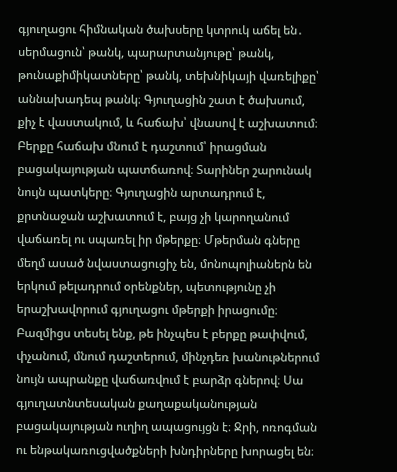գյուղացու հիմնական ծախսերը կտրուկ աճել են․ սերմացուն՝ թանկ, պարարտանյութը՝ թանկ, թունաքիմիկատները՝ թանկ, տեխնիկայի վառելիքը՝ աննախադեպ թանկ։ Գյուղացին շատ է ծախսում, քիչ է վաստակում, և հաճախ՝ վնասով է աշխատում։ Բերքը հաճախ մնում է դաշտում՝ իրացման բացակայության պատճառով։ Տարիներ շարունակ նույն պատկերը։ Գյուղացին արտադրում է, քրտնաջան աշխատում է, բայց չի կարողանում վաճառել ու սպառել իր մթերքը։ Մթերման գները մեղմ ասած նվաստացուցիչ են, մոնոպոլիաներն են երկում թելադրում օրենքներ, պետությունը չի երաշխավորում գյուղացու մթերքի իրացումը։ Բազմիցս տեսել ենք, թե ինչպես է բերքը թափվում, փչանում, մնում դաշտերում, մինչդեռ խանութներում նույն ապրանքը վաճառվում է բարձր գներով։ Սա գյուղատնտեսական քաղաքականության բացակայության ուղիղ ապացույցն է։ Ջրի, ոռոգման ու ենթակառուցվածքների խնդիրները խորացել են։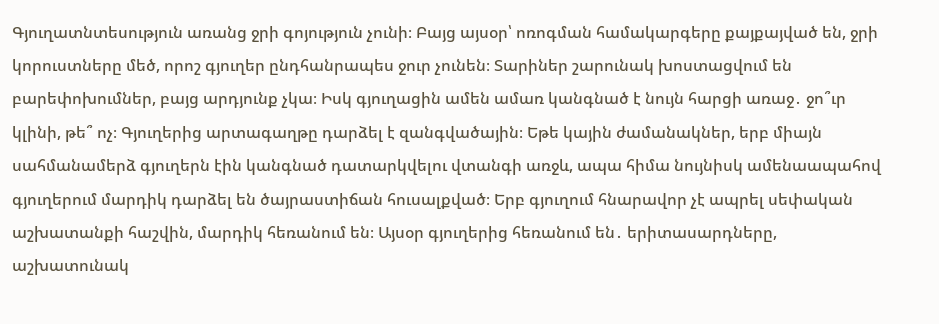Գյուղատնտեսություն առանց ջրի գոյություն չունի։ Բայց այսօր՝ ոռոգման համակարգերը քայքայված են, ջրի կորուստները մեծ, որոշ գյուղեր ընդհանրապես ջուր չունեն։ Տարիներ շարունակ խոստացվում են բարեփոխումներ, բայց արդյունք չկա։ Իսկ գյուղացին ամեն ամառ կանգնած է նույն հարցի առաջ․ ջո՞ւր կլինի, թե՞ ոչ։ Գյուղերից արտագաղթը դարձել է զանգվածային։ Եթե կային ժամանակներ, երբ միայն սահմանամերձ գյուղերն էին կանգնած դատարկվելու վտանգի առջև, ապա հիմա նույնիսկ ամենաապահով գյուղերում մարդիկ դարձել են ծայրաստիճան հուսալքված։ Երբ գյուղում հնարավոր չէ ապրել սեփական աշխատանքի հաշվին, մարդիկ հեռանում են։ Այսօր գյուղերից հեռանում են․ երիտասարդները, աշխատունակ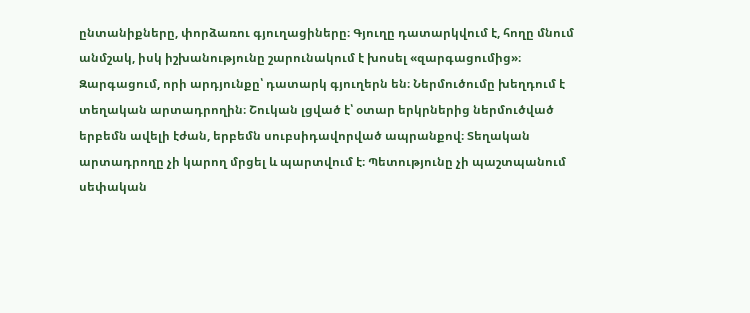ընտանիքները, փորձառու գյուղացիները։ Գյուղը դատարկվում է, հողը մնում անմշակ, իսկ իշխանությունը շարունակում է խոսել «զարգացումից»։ Զարգացում, որի արդյունքը՝ դատարկ գյուղերն են։ Ներմուծումը խեղդում է տեղական արտադրողին։ Շուկան լցված է՝ օտար երկրներից ներմուծված երբեմն ավելի էժան, երբեմն սուբսիդավորված ապրանքով։ Տեղական արտադրողը չի կարող մրցել և պարտվում է։ Պետությունը չի պաշտպանում սեփական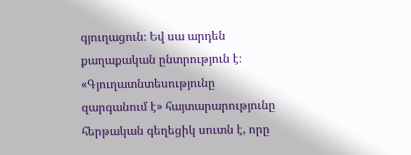գյուղացուն։ Եվ սա արդեն քաղաքական ընտրություն է։ «Գյուղատնտեսությունը զարգանում է» հայտարարությունը հերթական գեղեցիկ սուտն է, որը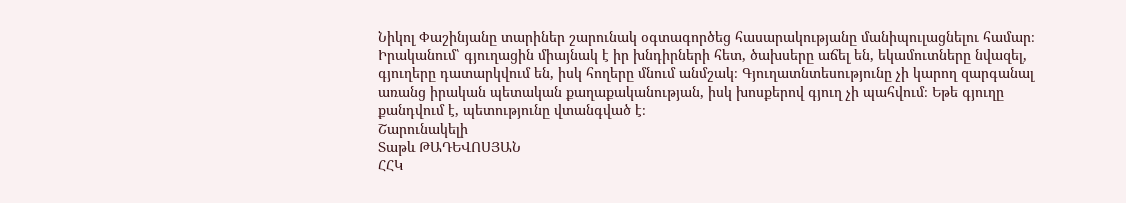Նիկոլ Փաշինյանը տարիներ շարունակ օգտագործեց հասարակությանը մանիպուլացնելու համար։ Իրականում՝ գյուղացին միայնակ է իր խնդիրների հետ, ծախսերը աճել են, եկամուտները նվազել, գյուղերը դատարկվում են, իսկ հողերը մնում անմշակ։ Գյուղատնտեսությունը չի կարող զարգանալ առանց իրական պետական քաղաքականության, իսկ խոսքերով գյուղ չի պահվում։ Եթե գյուղը քանդվում է, պետությունը վտանգված է։
Շարունակելի
Տաթև ԹԱԴԵՎՈՍՅԱՆ
ՀՀԿ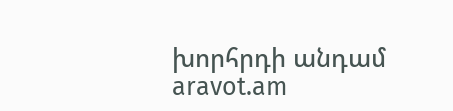խորհրդի անդամ
aravot.am